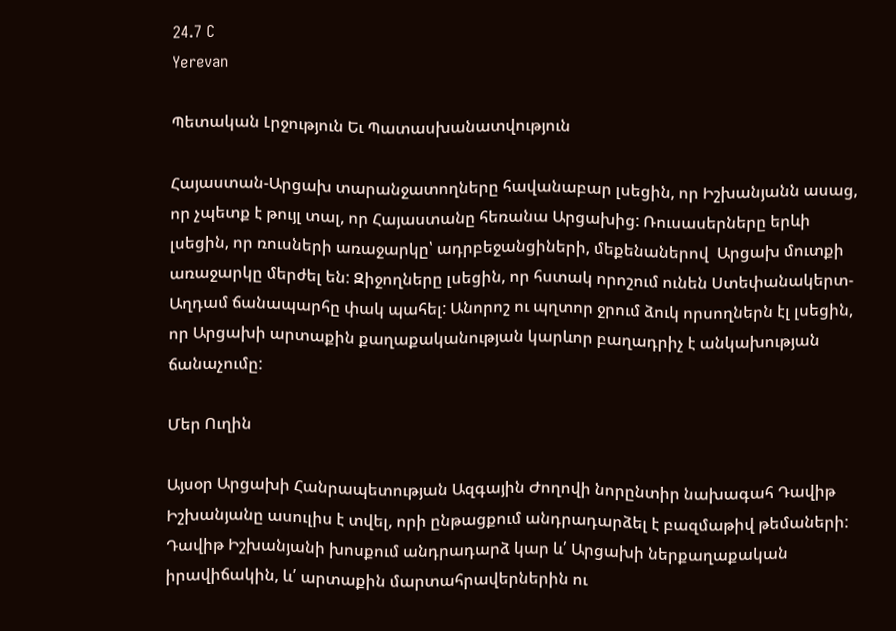24.7 C
Yerevan

Պետական Լրջություն Եւ Պատասխանատվություն

Հայաստան-Արցախ տարանջատողները հավանաբար լսեցին, որ Իշխանյանն ասաց, որ չպետք է թույլ տալ, որ Հայաստանը հեռանա Արցախից: Ռուսասերները երևի լսեցին, որ ռուսների առաջարկը՝ ադրբեջանցիների, մեքենաներով  Արցախ մուտքի առաջարկը մերժել են: Զիջողները լսեցին, որ հստակ որոշում ունեն Ստեփանակերտ-Աղդամ ճանապարհը փակ պահել: Անորոշ ու պղտոր ջրում ձուկ որսողներն էլ լսեցին, որ Արցախի արտաքին քաղաքականության կարևոր բաղադրիչ է անկախության ճանաչումը:

Մեր Ուղին

Այսօր Արցախի Հանրապետության Ազգային Ժողովի նորընտիր նախագահ Դավիթ Իշխանյանը ասուլիս է տվել, որի ընթացքում անդրադարձել է բազմաթիվ թեմաների: Դավիթ Իշխանյանի խոսքում անդրադարձ կար և՛ Արցախի ներքաղաքական իրավիճակին, և՛ արտաքին մարտահրավերներին ու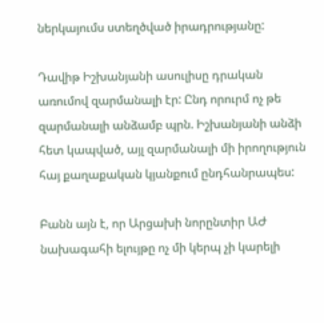ներկայումս ստեղծված իրադրությանը:

Դավիթ Իշխանյանի ասուլիսը դրական առումով զարմանալի էր: Ընդ որուրմ ոչ թե զարմանալի անձամբ պրն. Իշխանյանի անձի հետ կապված, այլ զարմանալի մի իրողություն հայ քաղաքական կյանքում ընդհանրապես:

Բանն այն է, որ Արցախի նորընտիր ԱԺ նախագահի ելույթը ոչ մի կերպ չի կարելի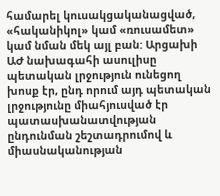համարել կուսակցականացված, «հականիկոլ» կամ «ռուսամետ» կամ նման մեկ այլ բան: Արցախի ԱԺ նախագահի ասուլիսը պետական լրջություն ունեցող խոսք էր, ընդ որում այդ պետական լրջությունը միահյուսված էր պատասխանատվության ընդունման շեշտադրումով և միասնականության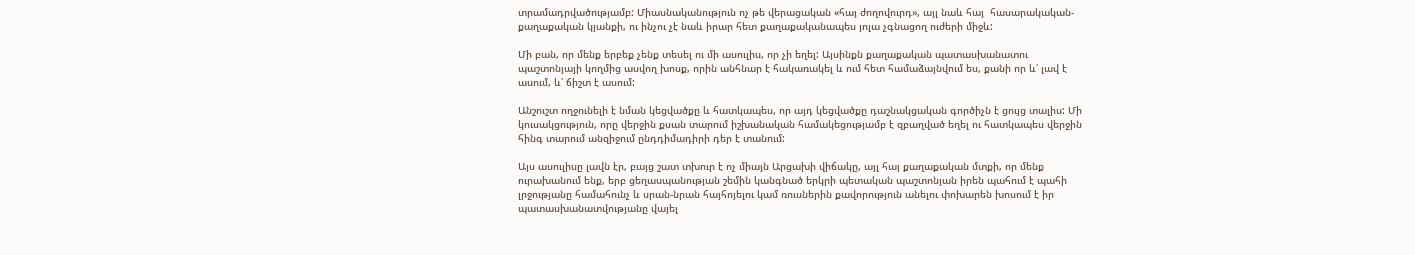տրամադրվածությամբ: Միասնականություն ոչ թե վերացական «հայ ժողովուրդ», այլ նաև հայ  հասարակական-քաղաքական կյանքի, ու ինչու չէ նաև իրար հետ քաղաքականապես յոլա չգնացող ուժերի միջև:

Մի բան, որ մենք երբեք չենք տեսել ու մի ասուլիս, որ չի եղել: Այսինքն քաղաքական պատասխանատու պաշտոնյայի կողմից ասվող խոսք, որին անհնար է հակառակել և ում հետ համաձայնվում ես, քանի որ և՛ լավ է ասում, և՛ ճիշտ է ասում:

Անշուշտ ողջունելի է նման կեցվածքը և հատկապես, որ այդ կեցվածքը դաշնակցական գործիչն է ցույց տալիս: Մի կուսակցություն, որը վերջին քսան տարում իշխանական համակեցությամբ է զբաղված եղել ու հատկապես վերջին հինգ տարում անզիջում ընդդիմադիրի դեր է տանում:

Այս ասուլիսը լավն էր, բայց շատ տխուր է ոչ միայն Արցախի վիճակը, այլ հայ քաղաքական մտքի, որ մենք ուրախանում ենք, երբ ցեղասպանության շեմին կանգնած երկրի պետական պաշտոնյան իրեն պահում է պահի լրջությանը համահունչ և սրան-նրան հայհոյելու կամ ռուսներին քավորություն անելու փոխարեն խոսում է իր պատասխանատվությանը վայել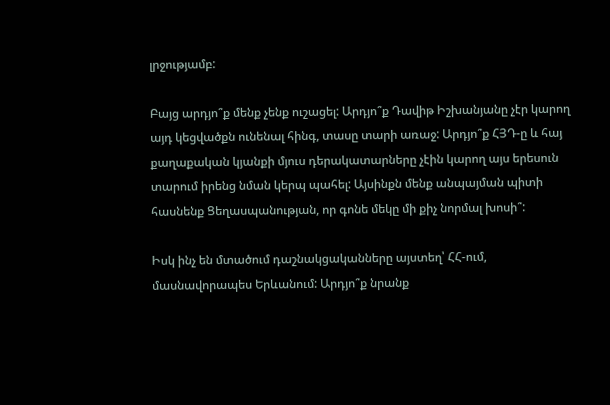լրջությամբ:

Բայց արդյո՞ք մենք չենք ուշացել: Արդյո՞ք Դավիթ Իշխանյանը չէր կարող այդ կեցվածքն ունենալ հինգ, տասը տարի առաջ: Արդյո՞ք ՀՅԴ‑ը և հայ քաղաքական կյանքի մյուս դերակատարները չէին կարող այս երեսուն տարում իրենց նման կերպ պահել: Այսինքն մենք անպայման պիտի հասնենք Ցեղասպանության, որ գոնե մեկը մի քիչ նորմալ խոսի՞:

Իսկ ինչ են մտածում դաշնակցականները այստեղ՝ ՀՀ-ում, մասնավորապես Երևանում: Արդյո՞ք նրանք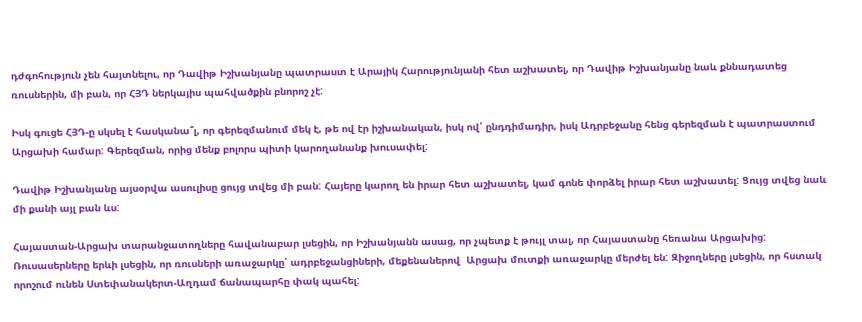դժգոհություն չեն հայտնելու, որ Դավիթ Իշխանյանը պատրաստ է Արայիկ Հարությունյանի հետ աշխատել, որ Դավիթ Իշխանյանը նաև քննադատեց ռուսներին, մի բան, որ ՀՅԴ ներկայիս պահվածքին բնորոշ չէ:

Իսկ գուցե ՀՅԴ‑ը սկսել է հասկանա՞լ, որ գերեզմանում մեկ է, թե ով էր իշխանական, իսկ ով՝ ընդդիմադիր, իսկ Ադրբեջանը հենց գերեզման է պատրաստում Արցախի համար: Գերեզման, որից մենք բոլորս պիտի կարողանանք խուսափել:

Դավիթ Իշխանյանը այսօրվա ասուլիսը ցույց տվեց մի բան: Հայերը կարող են իրար հետ աշխատել, կամ գոնե փորձել իրար հետ աշխատել: Ցույց տվեց նաև մի քանի այլ բան ևս:

Հայաստան-Արցախ տարանջատողները հավանաբար լսեցին, որ Իշխանյանն ասաց, որ չպետք է թույլ տալ, որ Հայաստանը հեռանա Արցախից: Ռուսասերները երևի լսեցին, որ ռուսների առաջարկը՝ ադրբեջանցիների, մեքենաներով  Արցախ մուտքի առաջարկը մերժել են: Զիջողները լսեցին, որ հստակ որոշում ունեն Ստեփանակերտ-Աղդամ ճանապարհը փակ պահել: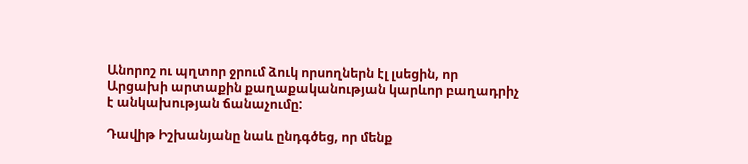Անորոշ ու պղտոր ջրում ձուկ որսողներն էլ լսեցին, որ Արցախի արտաքին քաղաքականության կարևոր բաղադրիչ է անկախության ճանաչումը:

Դավիթ Իշխանյանը նաև ընդգծեց, որ մենք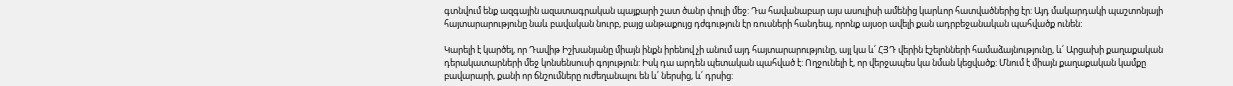գտնվում ենք ազգային ազատագրական պայքարի շատ ծանր փուլի մեջ: Դա հավանաբար այս ասուլիսի ամենից կարևոր հատվածներից էր: Այդ մակարդակի պաշտոնյայի հայտարարությունը նաև բավական նուրբ, բայց անթաքույց դժգություն էր ռուսների հանդեպ, որոնք այսօր ավելի քան ադրբեջանական պահվածք ունեն:

Կարելի է կարծել, որ Դավիթ Իշխանյանը միայն ինքն իրենով չի անում այդ հայտարարությունը, այլ կա և՛ ՀՅԴ վերին էշելոնների համաձայնությունը, և՛ Արցախի քաղաքական դերակատարների մեջ կոնսենսուսի գոյություն: Իսկ դա արդեն պետական պահված է: Ողջունելի է, որ վերջապես կա նման կեցվածք: Մնում է միայն քաղաքական կամքը բավարարի, քանի որ ճնշումները ուժեղանալու են և՛ ներսից, և՛ դրսից: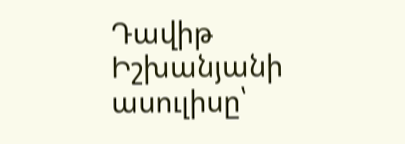Դավիթ Իշխանյանի ասուլիսը՝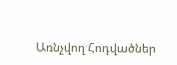Առնչվող Հոդվածներ